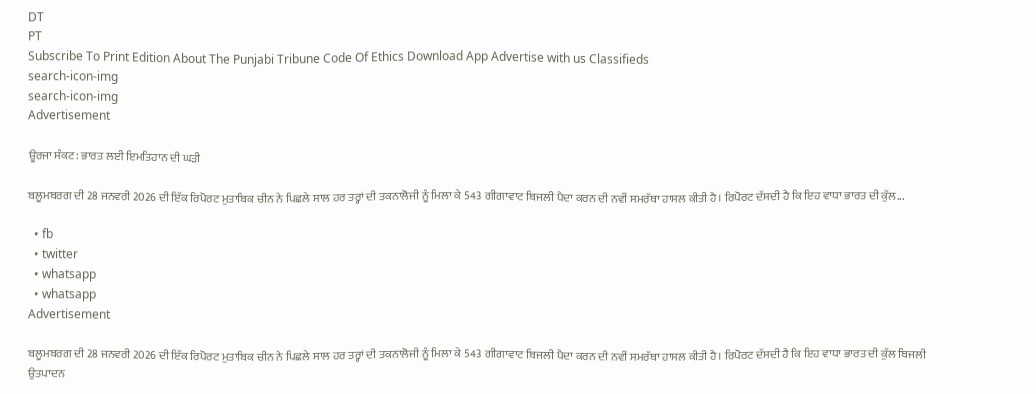DT
PT
Subscribe To Print Edition About The Punjabi Tribune Code Of Ethics Download App Advertise with us Classifieds
search-icon-img
search-icon-img
Advertisement

ਊਰਜਾ ਸੰਕਟ: ਭਾਰਤ ਲਈ ਇਮਤਿਹਾਨ ਦੀ ਘੜੀ

ਬਲੂਮਬਰਗ ਦੀ 28 ਜਨਵਰੀ 2026 ਦੀ ਇੱਕ ਰਿਪੋਰਟ ਮੁਤਾਬਿਕ ਚੀਨ ਨੇ ਪਿਛਲੇ ਸਾਲ ਹਰ ਤਰ੍ਹਾਂ ਦੀ ਤਕਨਾਲੋਜੀ ਨੂੰ ਮਿਲਾ ਕੇ 543 ਗੀਗਾਵਾਟ ਬਿਜਲੀ ਪੈਦਾ ਕਰਨ ਦੀ ਨਵੀਂ ਸਮਰੱਥਾ ਹਾਸਲ ਕੀਤੀ ਹੈ। ਰਿਪੋਰਟ ਦੱਸਦੀ ਹੈ ਕਿ ਇਹ ਵਾਧਾ ਭਾਰਤ ਦੀ ਕੁੱਲ...

  • fb
  • twitter
  • whatsapp
  • whatsapp
Advertisement

ਬਲੂਮਬਰਗ ਦੀ 28 ਜਨਵਰੀ 2026 ਦੀ ਇੱਕ ਰਿਪੋਰਟ ਮੁਤਾਬਿਕ ਚੀਨ ਨੇ ਪਿਛਲੇ ਸਾਲ ਹਰ ਤਰ੍ਹਾਂ ਦੀ ਤਕਨਾਲੋਜੀ ਨੂੰ ਮਿਲਾ ਕੇ 543 ਗੀਗਾਵਾਟ ਬਿਜਲੀ ਪੈਦਾ ਕਰਨ ਦੀ ਨਵੀਂ ਸਮਰੱਥਾ ਹਾਸਲ ਕੀਤੀ ਹੈ। ਰਿਪੋਰਟ ਦੱਸਦੀ ਹੈ ਕਿ ਇਹ ਵਾਧਾ ਭਾਰਤ ਦੀ ਕੁੱਲ ਬਿਜਲੀ ਉਤਪਾਦਨ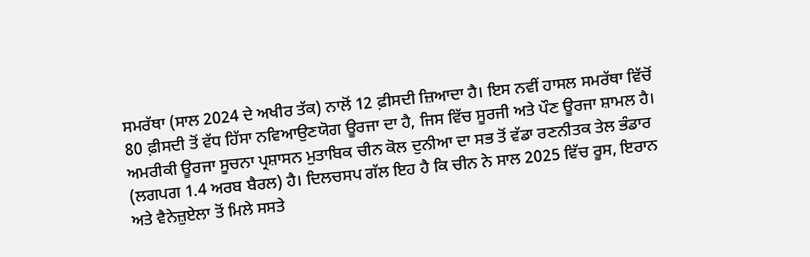ਸਮਰੱਥਾ (ਸਾਲ 2024 ਦੇ ਅਖੀਰ ਤੱਕ) ਨਾਲੋਂ 12 ਫ਼ੀਸਦੀ ਜ਼ਿਆਦਾ ਹੈ। ਇਸ ਨਵੀਂ ਹਾਸਲ ਸਮਰੱਥਾ ਵਿੱਚੋਂ 80 ਫ਼ੀਸਦੀ ਤੋਂ ਵੱਧ ਹਿੱਸਾ ਨਵਿਆਉਣਯੋਗ ਊਰਜਾ ਦਾ ਹੈ, ਜਿਸ ਵਿੱਚ ਸੂਰਜੀ ਅਤੇ ਪੌਣ ਊਰਜਾ ਸ਼ਾਮਲ ਹੈ। ਅਮਰੀਕੀ ਊਰਜਾ ਸੂਚਨਾ ਪ੍ਰਸ਼ਾਸਨ ਮੁਤਾਬਿਕ ਚੀਨ ਕੋਲ ਦੁਨੀਆ ਦਾ ਸਭ ਤੋਂ ਵੱਡਾ ਰਣਨੀਤਕ ਤੇਲ ਭੰਡਾਰ (ਲਗਪਗ 1.4 ਅਰਬ ਬੈਰਲ) ਹੈ। ਦਿਲਚਸਪ ਗੱਲ ਇਹ ਹੈ ਕਿ ਚੀਨ ਨੇ ਸਾਲ 2025 ਵਿੱਚ ਰੂਸ, ਇਰਾਨ ਅਤੇ ਵੈਨੇਜ਼ੁਏਲਾ ਤੋਂ ਮਿਲੇ ਸਸਤੇ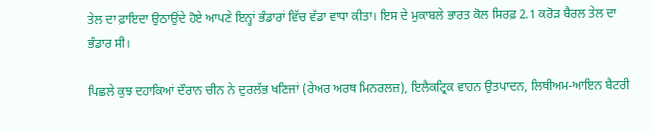ਤੇਲ ਦਾ ਫ਼ਾਇਦਾ ਉਠਾਉਂਦੇ ਹੋਏ ਆਪਣੇ ਇਨ੍ਹਾਂ ਭੰਡਾਰਾਂ ਵਿੱਚ ਵੱਡਾ ਵਾਧਾ ਕੀਤਾ। ਇਸ ਦੇ ਮੁਕਾਬਲੇ ਭਾਰਤ ਕੋਲ ਸਿਰਫ਼ 2.1 ਕਰੋੜ ਬੈਰਲ ਤੇਲ ਦਾ ਭੰਡਾਰ ਸੀ।

ਪਿਛਲੇ ਕੁਝ ਦਹਾਕਿਆਂ ਦੌਰਾਨ ਚੀਨ ਨੇ ਦੁਰਲੱਭ ਖਣਿਜਾਂ (ਰੇਅਰ ਅਰਥ ਮਿਨਰਲਜ਼), ਇਲੈਕਟ੍ਰਿਕ ਵਾਹਨ ਉਤਪਾਦਨ, ਲਿਥੀਅਮ-ਆਇਨ ਬੈਟਰੀ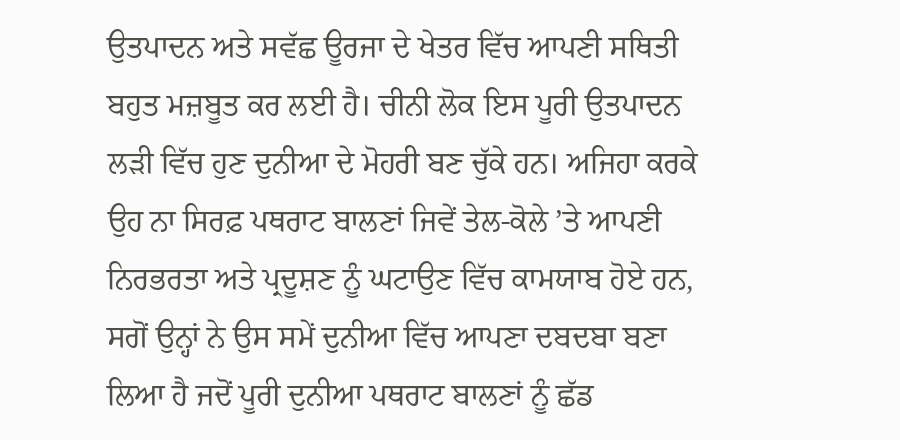ਉਤਪਾਦਨ ਅਤੇ ਸਵੱਛ ਊਰਜਾ ਦੇ ਖੇਤਰ ਵਿੱਚ ਆਪਣੀ ਸਥਿਤੀ ਬਹੁਤ ਮਜ਼ਬੂਤ ਕਰ ਲਈ ਹੈ। ਚੀਨੀ ਲੋਕ ਇਸ ਪੂਰੀ ਉਤਪਾਦਨ ਲੜੀ ਵਿੱਚ ਹੁਣ ਦੁਨੀਆ ਦੇ ਮੋਹਰੀ ਬਣ ਚੁੱਕੇ ਹਨ। ਅਜਿਹਾ ਕਰਕੇ ਉਹ ਨਾ ਸਿਰਫ਼ ਪਥਰਾਟ ਬਾਲਣਾਂ ਜਿਵੇਂ ਤੇਲ-ਕੋਲੇ ’ਤੇ ਆਪਣੀ ਨਿਰਭਰਤਾ ਅਤੇ ਪ੍ਰਦੂਸ਼ਣ ਨੂੰ ਘਟਾਉਣ ਵਿੱਚ ਕਾਮਯਾਬ ਹੋਏ ਹਨ, ਸਗੋਂ ਉਨ੍ਹਾਂ ਨੇ ਉਸ ਸਮੇਂ ਦੁਨੀਆ ਵਿੱਚ ਆਪਣਾ ਦਬਦਬਾ ਬਣਾ ਲਿਆ ਹੈ ਜਦੋਂ ਪੂਰੀ ਦੁਨੀਆ ਪਥਰਾਟ ਬਾਲਣਾਂ ਨੂੰ ਛੱਡ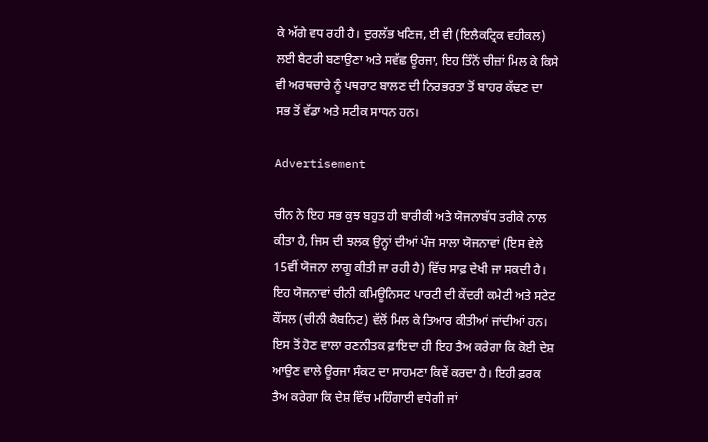ਕੇ ਅੱਗੇ ਵਧ ਰਹੀ ਹੈ। ਦੁਰਲੱਭ ਖਣਿਜ, ਈ ਵੀ (ਇਲੈਕਟ੍ਰਿਕ ਵਹੀਕਲ) ਲਈ ਬੈਟਰੀ ਬਣਾਉਣਾ ਅਤੇ ਸਵੱਛ ਊਰਜਾ, ਇਹ ਤਿੰਨੋਂ ਚੀਜ਼ਾਂ ਮਿਲ ਕੇ ਕਿਸੇ ਵੀ ਅਰਥਚਾਰੇ ਨੂੰ ਪਥਰਾਟ ਬਾਲਣ ਦੀ ਨਿਰਭਰਤਾ ਤੋਂ ਬਾਹਰ ਕੱਢਣ ਦਾ ਸਭ ਤੋਂ ਵੱਡਾ ਅਤੇ ਸਟੀਕ ਸਾਧਨ ਹਨ।

Advertisement

ਚੀਨ ਨੇ ਇਹ ਸਭ ਕੁਝ ਬਹੁਤ ਹੀ ਬਾਰੀਕੀ ਅਤੇ ਯੋਜਨਾਬੱਧ ਤਰੀਕੇ ਨਾਲ ਕੀਤਾ ਹੈ, ਜਿਸ ਦੀ ਝਲਕ ਉਨ੍ਹਾਂ ਦੀਆਂ ਪੰਜ ਸਾਲਾ ਯੋਜਨਾਵਾਂ (ਇਸ ਵੇਲੇ 15ਵੀਂ ਯੋਜਨਾ ਲਾਗੂ ਕੀਤੀ ਜਾ ਰਹੀ ਹੈ) ਵਿੱਚ ਸਾਫ਼ ਦੇਖੀ ਜਾ ਸਕਦੀ ਹੈ। ਇਹ ਯੋਜਨਾਵਾਂ ਚੀਨੀ ਕਮਿਊਨਿਸਟ ਪਾਰਟੀ ਦੀ ਕੇਂਦਰੀ ਕਮੇਟੀ ਅਤੇ ਸਟੇਟ ਕੌਂਸਲ (ਚੀਨੀ ਕੈਬਨਿਟ) ਵੱਲੋਂ ਮਿਲ ਕੇ ਤਿਆਰ ਕੀਤੀਆਂ ਜਾਂਦੀਆਂ ਹਨ। ਇਸ ਤੋਂ ਹੋਣ ਵਾਲਾ ਰਣਨੀਤਕ ਫ਼ਾਇਦਾ ਹੀ ਇਹ ਤੈਅ ਕਰੇਗਾ ਕਿ ਕੋਈ ਦੇਸ਼ ਆਉਣ ਵਾਲੇ ਊਰਜਾ ਸੰਕਟ ਦਾ ਸਾਹਮਣਾ ਕਿਵੇਂ ਕਰਦਾ ਹੈ। ਇਹੀ ਫ਼ਰਕ ਤੈਅ ਕਰੇਗਾ ਕਿ ਦੇਸ਼ ਵਿੱਚ ਮਹਿੰਗਾਈ ਵਧੇਗੀ ਜਾਂ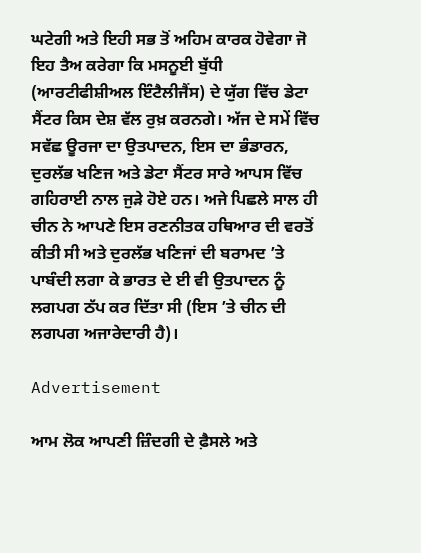ਘਟੇਗੀ ਅਤੇ ਇਹੀ ਸਭ ਤੋਂ ਅਹਿਮ ਕਾਰਕ ਹੋਵੇਗਾ ਜੋ ਇਹ ਤੈਅ ਕਰੇਗਾ ਕਿ ਮਸਨੂਈ ਬੁੱਧੀ (ਆਰਟੀਫੀਸ਼ੀਅਲ ਇੰਟੈਲੀਜੈਂਸ) ਦੇ ਯੁੱਗ ਵਿੱਚ ਡੇਟਾ ਸੈਂਟਰ ਕਿਸ ਦੇਸ਼ ਵੱਲ ਰੁਖ਼ ਕਰਨਗੇ। ਅੱਜ ਦੇ ਸਮੇਂ ਵਿੱਚ ਸਵੱਛ ਊਰਜਾ ਦਾ ਉਤਪਾਦਨ, ਇਸ ਦਾ ਭੰਡਾਰਨ, ਦੁਰਲੱਭ ਖਣਿਜ ਅਤੇ ਡੇਟਾ ਸੈਂਟਰ ਸਾਰੇ ਆਪਸ ਵਿੱਚ ਗਹਿਰਾਈ ਨਾਲ ਜੁੜੇ ਹੋਏ ਹਨ। ਅਜੇ ਪਿਛਲੇ ਸਾਲ ਹੀ ਚੀਨ ਨੇ ਆਪਣੇ ਇਸ ਰਣਨੀਤਕ ਹਥਿਆਰ ਦੀ ਵਰਤੋਂ ਕੀਤੀ ਸੀ ਅਤੇ ਦੁਰਲੱਭ ਖਣਿਜਾਂ ਦੀ ਬਰਾਮਦ ’ਤੇ ਪਾਬੰਦੀ ਲਗਾ ਕੇ ਭਾਰਤ ਦੇ ਈ ਵੀ ਉਤਪਾਦਨ ਨੂੰ ਲਗਪਗ ਠੱਪ ਕਰ ਦਿੱਤਾ ਸੀ (ਇਸ ’ਤੇ ਚੀਨ ਦੀ ਲਗਪਗ ਅਜਾਰੇਦਾਰੀ ਹੈ)।

Advertisement

ਆਮ ਲੋਕ ਆਪਣੀ ਜ਼ਿੰਦਗੀ ਦੇ ਫ਼ੈਸਲੇ ਅਤੇ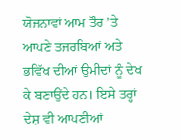ਯੋਜਨਾਵਾਂ ਆਮ ਤੌਰ ’ਤੇ ਆਪਣੇ ਤਜਰਬਿਆਂ ਅਤੇ ਭਵਿੱਖ ਦੀਆਂ ਉਮੀਦਾਂ ਨੂੰ ਦੇਖ ਕੇ ਬਣਾਉਂਦੇ ਹਨ। ਇਸੇ ਤਰ੍ਹਾਂ ਦੇਸ਼ ਵੀ ਆਪਣੀਆਂ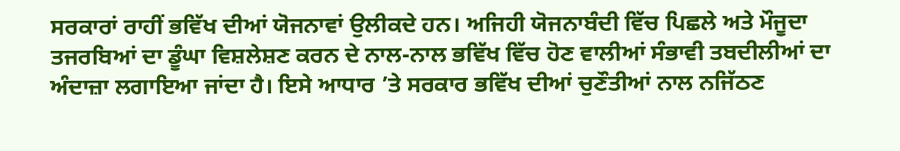ਸਰਕਾਰਾਂ ਰਾਹੀਂ ਭਵਿੱਖ ਦੀਆਂ ਯੋਜਨਾਵਾਂ ਉਲੀਕਦੇ ਹਨ। ਅਜਿਹੀ ਯੋਜਨਾਬੰਦੀ ਵਿੱਚ ਪਿਛਲੇ ਅਤੇ ਮੌਜੂਦਾ ਤਜਰਬਿਆਂ ਦਾ ਡੂੰਘਾ ਵਿਸ਼ਲੇਸ਼ਣ ਕਰਨ ਦੇ ਨਾਲ-ਨਾਲ ਭਵਿੱਖ ਵਿੱਚ ਹੋਣ ਵਾਲੀਆਂ ਸੰਭਾਵੀ ਤਬਦੀਲੀਆਂ ਦਾ ਅੰਦਾਜ਼ਾ ਲਗਾਇਆ ਜਾਂਦਾ ਹੈ। ਇਸੇ ਆਧਾਰ ’ਤੇ ਸਰਕਾਰ ਭਵਿੱਖ ਦੀਆਂ ਚੁਣੌਤੀਆਂ ਨਾਲ ਨਜਿੱਠਣ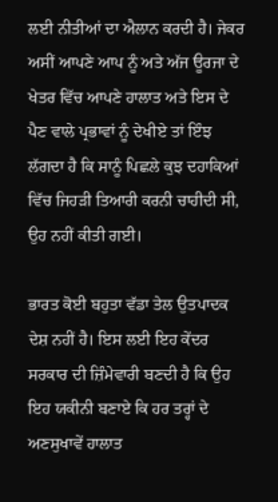ਲਈ ਨੀਤੀਆਂ ਦਾ ਐਲਾਨ ਕਰਦੀ ਹੈ। ਜੇਕਰ ਅਸੀਂ ਆਪਣੇ ਆਪ ਨੂੰ ਅਤੇ ਅੱਜ ਊਰਜਾ ਦੇ ਖੇਤਰ ਵਿੱਚ ਆਪਣੇ ਹਾਲਾਤ ਅਤੇ ਇਸ ਦੇ ਪੈਣ ਵਾਲੇ ਪ੍ਰਭਾਵਾਂ ਨੂੰ ਦੇਖੀਏ ਤਾਂ ਇੰਝ ਲੱਗਦਾ ਹੈ ਕਿ ਸਾਨੂੰ ਪਿਛਲੇ ਕੁਝ ਦਹਾਕਿਆਂ ਵਿੱਚ ਜਿਹੜੀ ਤਿਆਰੀ ਕਰਨੀ ਚਾਹੀਦੀ ਸੀ, ਉਹ ਨਹੀਂ ਕੀਤੀ ਗਈ।

ਭਾਰਤ ਕੋਈ ਬਹੁਤਾ ਵੱਡਾ ਤੇਲ ਉਤਪਾਦਕ ਦੇਸ਼ ਨਹੀਂ ਹੈ। ਇਸ ਲਈ ਇਹ ਕੇਂਦਰ ਸਰਕਾਰ ਦੀ ਜ਼ਿੰਮੇਵਾਰੀ ਬਣਦੀ ਹੈ ਕਿ ਉਹ ਇਹ ਯਕੀਨੀ ਬਣਾਏ ਕਿ ਹਰ ਤਰ੍ਹਾਂ ਦੇ ਅਣਸੁਖਾਵੇਂ ਹਾਲਾਤ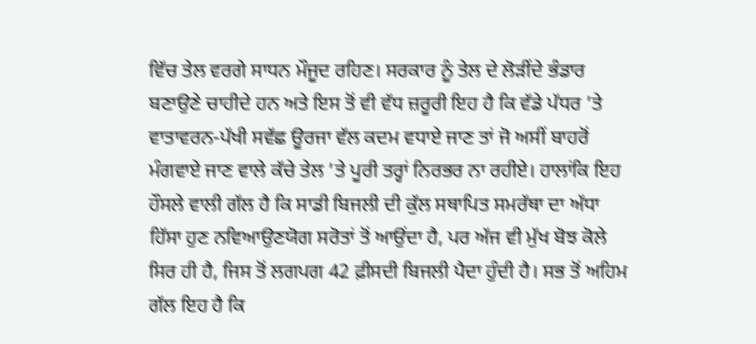ਵਿੱਚ ਤੇਲ ਵਰਗੇ ਸਾਧਨ ਮੌਜੂਦ ਰਹਿਣ। ਸਰਕਾਰ ਨੂੰ ਤੇਲ ਦੇ ਲੋੜੀਂਦੇ ਭੰਡਾਰ ਬਣਾਉਣੇ ਚਾਹੀਦੇ ਹਨ ਅਤੇ ਇਸ ਤੋਂ ਵੀ ਵੱਧ ਜ਼ਰੂਰੀ ਇਹ ਹੈ ਕਿ ਵੱਡੇ ਪੱਧਰ ’ਤੇ ਵਾਤਾਵਰਨ-ਪੱਖੀ ਸਵੱਛ ਊਰਜਾ ਵੱਲ ਕਦਮ ਵਧਾਏ ਜਾਣ ਤਾਂ ਜੋ ਅਸੀਂ ਬਾਹਰੋਂ ਮੰਗਵਾਏ ਜਾਣ ਵਾਲੇ ਕੱਚੇ ਤੇਲ ’ਤੇ ਪੂਰੀ ਤਰ੍ਹਾਂ ਨਿਰਭਰ ਨਾ ਰਹੀਏ। ਹਾਲਾਂਕਿ ਇਹ ਹੌਸਲੇ ਵਾਲੀ ਗੱਲ ਹੈ ਕਿ ਸਾਡੀ ਬਿਜਲੀ ਦੀ ਕੁੱਲ ਸਥਾਪਿਤ ਸਮਰੱਥਾ ਦਾ ਅੱਧਾ ਹਿੱਸਾ ਹੁਣ ਨਵਿਆਉਣਯੋਗ ਸਰੋਤਾਂ ਤੋਂ ਆਉਂਦਾ ਹੈ, ਪਰ ਅੱਜ ਵੀ ਮੁੱਖ ਬੋਝ ਕੋਲੇ ਸਿਰ ਹੀ ਹੈ, ਜਿਸ ਤੋਂ ਲਗਪਗ 42 ਫ਼ੀਸਦੀ ਬਿਜਲੀ ਪੈਦਾ ਹੁੰਦੀ ਹੈ। ਸਭ ਤੋਂ ਅਹਿਮ ਗੱਲ ਇਹ ਹੈ ਕਿ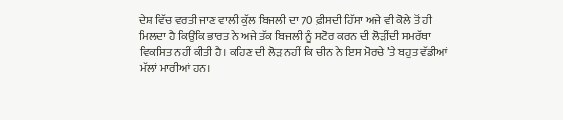ਦੇਸ਼ ਵਿੱਚ ਵਰਤੀ ਜਾਣ ਵਾਲੀ ਕੁੱਲ ਬਿਜਲੀ ਦਾ 70 ਫ਼ੀਸਦੀ ਹਿੱਸਾ ਅਜੇ ਵੀ ਕੋਲੇ ਤੋਂ ਹੀ ਮਿਲਦਾ ਹੈ ਕਿਉਂਕਿ ਭਾਰਤ ਨੇ ਅਜੇ ਤੱਕ ਬਿਜਲੀ ਨੂੰ ਸਟੋਰ ਕਰਨ ਦੀ ਲੋੜੀਂਦੀ ਸਮਰੱਥਾ ਵਿਕਸਿਤ ਨਹੀਂ ਕੀਤੀ ਹੈ। ਕਹਿਣ ਦੀ ਲੋੜ ਨਹੀਂ ਕਿ ਚੀਨ ਨੇ ਇਸ ਮੋਰਚੇ ’ਤੇ ਬਹੁਤ ਵੱਡੀਆਂ ਮੱਲਾਂ ਮਾਰੀਆਂ ਹਨ।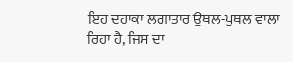ਇਹ ਦਹਾਕਾ ਲਗਾਤਾਰ ਉਥਲ-ਪੁਥਲ ਵਾਲਾ ਰਿਹਾ ਹੈ, ਜਿਸ ਦਾ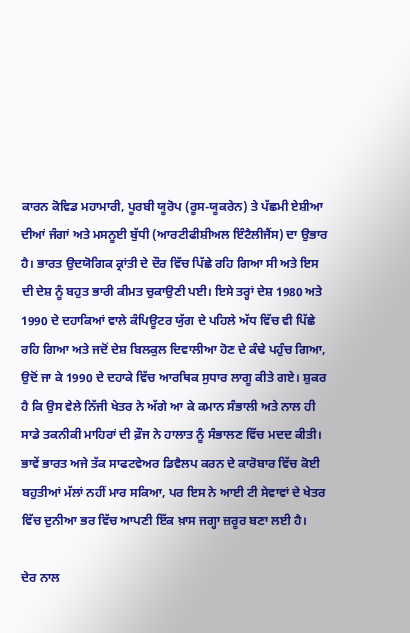ਕਾਰਨ ਕੋਵਿਡ ਮਹਾਮਾਰੀ, ਪੂਰਬੀ ਯੂਰੋਪ (ਰੂਸ-ਯੂਕਰੇਨ) ਤੇ ਪੱਛਮੀ ਏਸ਼ੀਆ ਦੀਆਂ ਜੰਗਾਂ ਅਤੇ ਮਸਨੂਈ ਬੁੱਧੀ (ਆਰਟੀਫੀਸ਼ੀਅਲ ਇੰਟੈਲੀਜੈਂਸ) ਦਾ ਉਭਾਰ ਹੈ। ਭਾਰਤ ਉਦਯੋਗਿਕ ਕ੍ਰਾਂਤੀ ਦੇ ਦੌਰ ਵਿੱਚ ਪਿੱਛੇ ਰਹਿ ਗਿਆ ਸੀ ਅਤੇ ਇਸ ਦੀ ਦੇਸ਼ ਨੂੰ ਬਹੁਤ ਭਾਰੀ ਕੀਮਤ ਚੁਕਾਉਣੀ ਪਈ। ਇਸੇ ਤਰ੍ਹਾਂ ਦੇਸ਼ 1980 ਅਤੇ 1990 ਦੇ ਦਹਾਕਿਆਂ ਵਾਲੇ ਕੰਪਿਊਟਰ ਯੁੱਗ ਦੇ ਪਹਿਲੇ ਅੱਧ ਵਿੱਚ ਵੀ ਪਿੱਛੇ ਰਹਿ ਗਿਆ ਅਤੇ ਜਦੋਂ ਦੇਸ਼ ਬਿਲਕੁਲ ਦਿਵਾਲੀਆ ਹੋਣ ਦੇ ਕੰਢੇ ਪਹੁੰਚ ਗਿਆ, ਉਦੋਂ ਜਾ ਕੇ 1990 ਦੇ ਦਹਾਕੇ ਵਿੱਚ ਆਰਥਿਕ ਸੁਧਾਰ ਲਾਗੂ ਕੀਤੇ ਗਏ। ਸ਼ੁਕਰ ਹੈ ਕਿ ਉਸ ਵੇਲੇ ਨਿੱਜੀ ਖੇਤਰ ਨੇ ਅੱਗੇ ਆ ਕੇ ਕਮਾਨ ਸੰਭਾਲੀ ਅਤੇ ਨਾਲ ਹੀ ਸਾਡੇ ਤਕਨੀਕੀ ਮਾਹਿਰਾਂ ਦੀ ਫ਼ੌਜ ਨੇ ਹਾਲਾਤ ਨੂੰ ਸੰਭਾਲਣ ਵਿੱਚ ਮਦਦ ਕੀਤੀ। ਭਾਵੇਂ ਭਾਰਤ ਅਜੇ ਤੱਕ ਸਾਫਟਵੇਅਰ ਡਿਵੈਲਪ ਕਰਨ ਦੇ ਕਾਰੋਬਾਰ ਵਿੱਚ ਕੋਈ ਬਹੁਤੀਆਂ ਮੱਲਾਂ ਨਹੀਂ ਮਾਰ ਸਕਿਆ, ਪਰ ਇਸ ਨੇ ਆਈ ਟੀ ਸੇਵਾਵਾਂ ਦੇ ਖੇਤਰ ਵਿੱਚ ਦੁਨੀਆ ਭਰ ਵਿੱਚ ਆਪਣੀ ਇੱਕ ਖ਼ਾਸ ਜਗ੍ਹਾ ਜ਼ਰੂਰ ਬਣਾ ਲਈ ਹੈ।

ਦੇਰ ਨਾਲ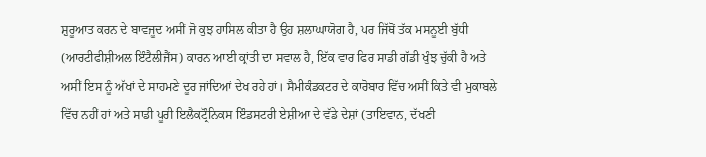ਸ਼ੁਰੂਆਤ ਕਰਨ ਦੇ ਬਾਵਜੂਦ ਅਸੀਂ ਜੋ ਕੁਝ ਹਾਸਿਲ ਕੀਤਾ ਹੈ ਉਹ ਸ਼ਲਾਘਾਯੋਗ ਹੈ, ਪਰ ਜਿੱਥੋਂ ਤੱਕ ਮਸਨੂਈ ਬੁੱਧੀ (ਆਰਟੀਫੀਸ਼ੀਅਲ ਇੰਟੈਲੀਜੈਂਸ) ਕਾਰਨ ਆਈ ਕ੍ਰਾਂਤੀ ਦਾ ਸਵਾਲ ਹੈ, ਇੱਕ ਵਾਰ ਫਿਰ ਸਾਡੀ ਗੱਡੀ ਖੁੰਝ ਚੁੱਕੀ ਹੈ ਅਤੇ ਅਸੀਂ ਇਸ ਨੂੰ ਅੱਖਾਂ ਦੇ ਸਾਹਮਣੇ ਦੂਰ ਜਾਂਦਿਆਂ ਦੇਖ ਰਹੇ ਹਾਂ। ਸੈਮੀਕੰਡਕਟਰ ਦੇ ਕਾਰੋਬਾਰ ਵਿੱਚ ਅਸੀਂ ਕਿਤੇ ਵੀ ਮੁਕਾਬਲੇ ਵਿੱਚ ਨਹੀਂ ਹਾਂ ਅਤੇ ਸਾਡੀ ਪੂਰੀ ਇਲੈਕਟ੍ਰੌਨਿਕਸ ਇੰਡਸਟਰੀ ਏਸ਼ੀਆ ਦੇ ਵੱਡੇ ਦੇਸ਼ਾਂ (ਤਾਇਵਾਨ, ਦੱਖਣੀ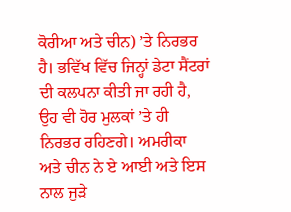ਕੋਰੀਆ ਅਤੇ ਚੀਨ) ’ਤੇ ਨਿਰਭਰ ਹੈ। ਭਵਿੱਖ ਵਿੱਚ ਜਿਨ੍ਹਾਂ ਡੇਟਾ ਸੈਂਟਰਾਂ ਦੀ ਕਲਪਨਾ ਕੀਤੀ ਜਾ ਰਹੀ ਹੈ, ਉਹ ਵੀ ਹੋਰ ਮੁਲਕਾਂ ’ਤੇ ਹੀ ਨਿਰਭਰ ਰਹਿਣਗੇ। ਅਮਰੀਕਾ ਅਤੇ ਚੀਨ ਨੇ ਏ ਆਈ ਅਤੇ ਇਸ ਨਾਲ ਜੁੜੇ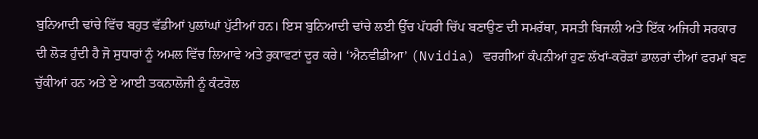ਬੁਨਿਆਦੀ ਢਾਂਚੇ ਵਿੱਚ ਬਹੁਤ ਵੱਡੀਆਂ ਪੁਲਾਂਘਾਂ ਪੁੱਟੀਆਂ ਹਨ। ਇਸ ਬੁਨਿਆਦੀ ਢਾਂਚੇ ਲਈ ਉੱਚ ਪੱਧਰੀ ਚਿੱਪ ਬਣਾਉਣ ਦੀ ਸਮਰੱਥਾ, ਸਸਤੀ ਬਿਜਲੀ ਅਤੇ ਇੱਕ ਅਜਿਹੀ ਸਰਕਾਰ ਦੀ ਲੋੜ ਹੁੰਦੀ ਹੈ ਜੋ ਸੁਧਾਰਾਂ ਨੂੰ ਅਮਲ ਵਿੱਚ ਲਿਆਵੇ ਅਤੇ ਰੁਕਾਵਟਾਂ ਦੂਰ ਕਰੇ। ‘ਐਨਵੀਡੀਆ’ (Nvidia) ਵਰਗੀਆਂ ਕੰਪਨੀਆਂ ਹੁਣ ਲੱਖਾਂ-ਕਰੋੜਾਂ ਡਾਲਰਾਂ ਦੀਆਂ ਫਰਮਾਂ ਬਣ ਚੁੱਕੀਆਂ ਹਨ ਅਤੇ ਏ ਆਈ ਤਕਨਾਲੋਜੀ ਨੂੰ ਕੰਟਰੋਲ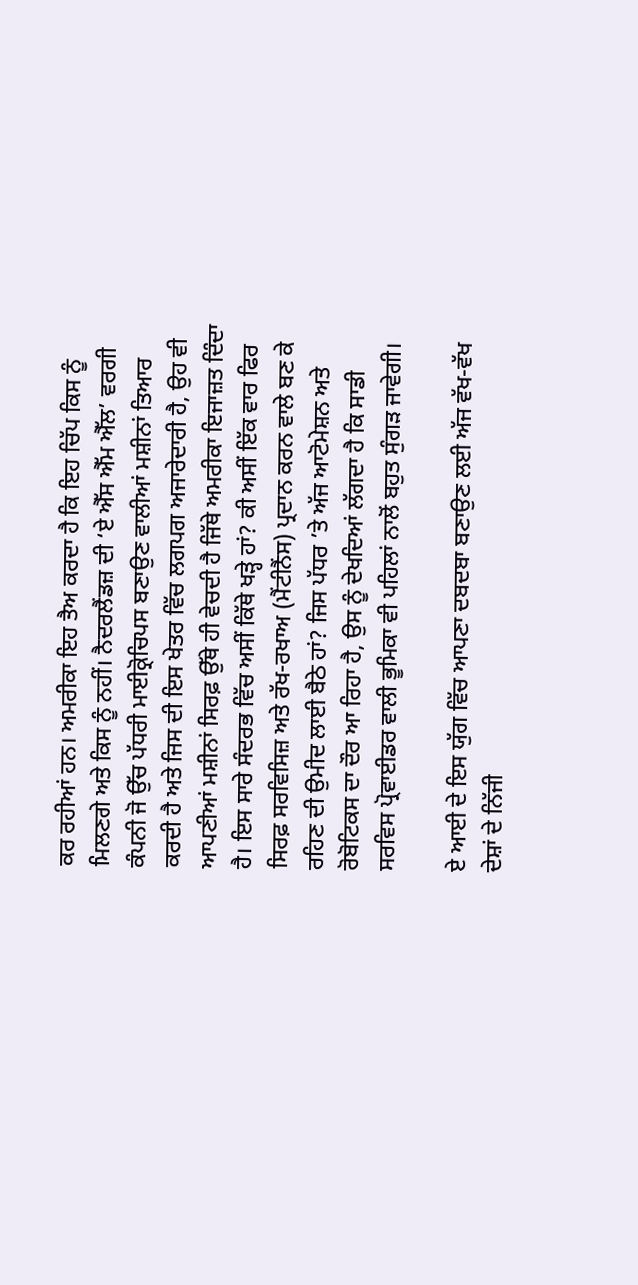ਕਰ ਰਹੀਆਂ ਹਨ। ਅਮਰੀਕਾ ਇਹ ਤੈਅ ਕਰਦਾ ਹੈ ਕਿ ਇਹ ਚਿੱਪ ਕਿਸ ਨੂੰ ਮਿਲਣਗੇ ਅਤੇ ਕਿਸ ਨੂੰ ਨਹੀਂ। ਨੈਦਰਲੈਂਡਜ਼ ਦੀ ‘ਏ ਐੱਸ ਐੱਮ ਐੱਲ’ ਵਰਗੀ ਕੰਪਨੀ ਜੋ ਉੱਚ ਪੱਧਰੀ ਮਾਈਕ੍ਰੋਚਿਪਸ ਬਣਾਉਣ ਵਾਲੀਆਂ ਮਸ਼ੀਨਾਂ ਤਿਆਰ ਕਰਦੀ ਹੈ ਅਤੇ ਜਿਸ ਦੀ ਇਸ ਖੇਤਰ ਵਿੱਚ ਲਗਪਗ ਅਜਾਰੇਦਾਰੀ ਹੈ, ਉਹ ਵੀ ਆਪਣੀਆਂ ਮਸ਼ੀਨਾਂ ਸਿਰਫ਼ ਉੱਥੇ ਹੀ ਵੇਚਦੀ ਹੈ ਜਿੱਥੇ ਅਮਰੀਕਾ ਇਜਾਜ਼ਤ ਦਿੰਦਾ ਹੈ। ਇਸ ਸਾਰੇ ਸੰਦਰਭ ਵਿੱਚ ਅਸੀਂ ਕਿੱਥੇ ਖੜ੍ਹੇ ਹਾਂ? ਕੀ ਅਸੀਂ ਇੱਕ ਵਾਰ ਫਿਰ ਸਿਰਫ਼ ਸਰਵਿਸਿਜ਼ ਅਤੇ ਰੱਖ-ਰਖਾਅ (ਮੈਂਟੀਨੈਂਸ) ਪ੍ਰਦਾਨ ਕਰਨ ਵਾਲੇ ਬਣ ਕੇ ਰਹਿਣ ਦੀ ਉਮੀਦ ਲਾਈ ਬੈਠੇ ਹਾਂ? ਜਿਸ ਪੱਧਰ ’ਤੇ ਅੱਜ ਆਟੋਮੇਸ਼ਨ ਅਤੇ ਰੋਬੋਟਿਕਸ ਦਾ ਦੌਰ ਆ ਰਿਹਾ ਹੈ, ਉਸ ਨੂੰ ਦੇਖਦਿਆਂ ਲੱਗਦਾ ਹੈ ਕਿ ਸਾਡੀ ਸਰਵਿਸ ਪ੍ਰੋਵਾਈਡਰ ਵਾਲੀ ਭੂਮਿਕਾ ਵੀ ਪਹਿਲਾਂ ਨਾਲੋਂ ਬਹੁਤ ਸੁੰਗੜ ਜਾਵੇਗੀ।

ਏ ਆਈ ਦੇ ਇਸ ਯੁੱਗ ਵਿੱਚ ਆਪਣਾ ਦਬਦਬਾ ਬਣਾਉਣ ਲਈ ਅੱਜ ਵੱਖ-ਵੱਖ ਦੇਸ਼ਾਂ ਦੇ ਨਿੱਜੀ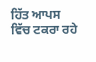ਹਿੱਤ ਆਪਸ ਵਿੱਚ ਟਕਰਾ ਰਹੇ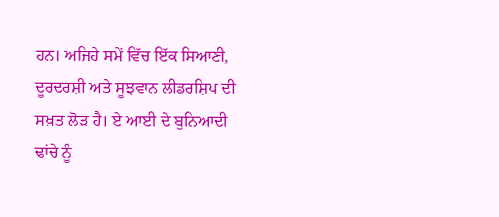ਹਨ। ਅਜਿਹੇ ਸਮੇਂ ਵਿੱਚ ਇੱਕ ਸਿਆਣੀ, ਦੂਰਦਰਸ਼ੀ ਅਤੇ ਸੂਝਵਾਨ ਲੀਡਰਸ਼ਿਪ ਦੀ ਸਖ਼ਤ ਲੋੜ ਹੈ। ਏ ਆਈ ਦੇ ਬੁਨਿਆਦੀ ਢਾਂਚੇ ਨੂੰ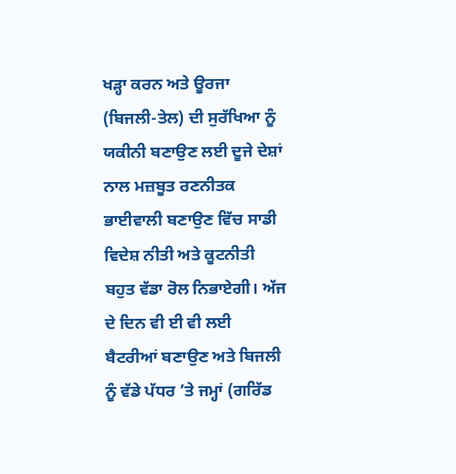ਖੜ੍ਹਾ ਕਰਨ ਅਤੇ ਊਰਜਾ (ਬਿਜਲੀ-ਤੇਲ) ਦੀ ਸੁਰੱਖਿਆ ਨੂੰ ਯਕੀਨੀ ਬਣਾਉਣ ਲਈ ਦੂਜੇ ਦੇਸ਼ਾਂ ਨਾਲ ਮਜ਼ਬੂਤ ਰਣਨੀਤਕ ਭਾਈਵਾਲੀ ਬਣਾਉਣ ਵਿੱਚ ਸਾਡੀ ਵਿਦੇਸ਼ ਨੀਤੀ ਅਤੇ ਕੂਟਨੀਤੀ ਬਹੁਤ ਵੱਡਾ ਰੋਲ ਨਿਭਾਏਗੀ। ਅੱਜ ਦੇ ਦਿਨ ਵੀ ਈ ਵੀ ਲਈ ਬੈਟਰੀਆਂ ਬਣਾਉਣ ਅਤੇ ਬਿਜਲੀ ਨੂੰ ਵੱਡੇ ਪੱਧਰ ’ਤੇ ਜਮ੍ਹਾਂ (ਗਰਿੱਡ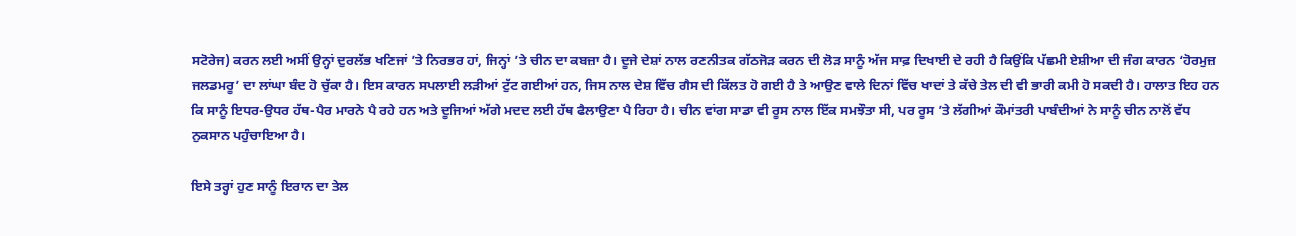ਸਟੋਰੇਜ) ਕਰਨ ਲਈ ਅਸੀਂ ਉਨ੍ਹਾਂ ਦੁਰਲੱਭ ਖਣਿਜਾਂ ’ਤੇ ਨਿਰਭਰ ਹਾਂ, ਜਿਨ੍ਹਾਂ ’ਤੇ ਚੀਨ ਦਾ ਕਬਜ਼ਾ ਹੈ। ਦੂਜੇ ਦੇਸ਼ਾਂ ਨਾਲ ਰਣਨੀਤਕ ਗੱਠਜੋੜ ਕਰਨ ਦੀ ਲੋੜ ਸਾਨੂੰ ਅੱਜ ਸਾਫ਼ ਦਿਖਾਈ ਦੇ ਰਹੀ ਹੈ ਕਿਉਂਕਿ ਪੱਛਮੀ ਏਸ਼ੀਆ ਦੀ ਜੰਗ ਕਾਰਨ ‘ਹੋਰਮੁਜ਼ ਜਲਡਮਰੂ’ ਦਾ ਲਾਂਘਾ ਬੰਦ ਹੋ ਚੁੱਕਾ ਹੈ। ਇਸ ਕਾਰਨ ਸਪਲਾਈ ਲੜੀਆਂ ਟੁੱਟ ਗਈਆਂ ਹਨ, ਜਿਸ ਨਾਲ ਦੇਸ਼ ਵਿੱਚ ਗੈਸ ਦੀ ਕਿੱਲਤ ਹੋ ਗਈ ਹੈ ਤੇ ਆਉਣ ਵਾਲੇ ਦਿਨਾਂ ਵਿੱਚ ਖਾਦਾਂ ਤੇ ਕੱਚੇ ਤੇਲ ਦੀ ਵੀ ਭਾਰੀ ਕਮੀ ਹੋ ਸਕਦੀ ਹੈ। ਹਾਲਾਤ ਇਹ ਹਨ ਕਿ ਸਾਨੂੰ ਇਧਰ-ਉਧਰ ਹੱਥ-ਪੈਰ ਮਾਰਨੇ ਪੈ ਰਹੇ ਹਨ ਅਤੇ ਦੂਜਿਆਂ ਅੱਗੇ ਮਦਦ ਲਈ ਹੱਥ ਫੈਲਾਉਣਾ ਪੈ ਰਿਹਾ ਹੈ। ਚੀਨ ਵਾਂਗ ਸਾਡਾ ਵੀ ਰੂਸ ਨਾਲ ਇੱਕ ਸਮਝੌਤਾ ਸੀ, ਪਰ ਰੂਸ ’ਤੇ ਲੱਗੀਆਂ ਕੌਮਾਂਤਰੀ ਪਾਬੰਦੀਆਂ ਨੇ ਸਾਨੂੰ ਚੀਨ ਨਾਲੋਂ ਵੱਧ ਨੁਕਸਾਨ ਪਹੁੰਚਾਇਆ ਹੈ।

ਇਸੇ ਤਰ੍ਹਾਂ ਹੁਣ ਸਾਨੂੰ ਇਰਾਨ ਦਾ ਤੇਲ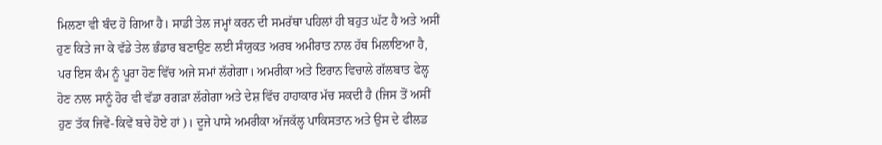ਮਿਲਣਾ ਵੀ ਬੰਦ ਹੋ ਗਿਆ ਹੈ। ਸਾਡੀ ਤੇਲ ਜਮ੍ਹਾਂ ਕਰਨ ਦੀ ਸਮਰੱਥਾ ਪਹਿਲਾਂ ਹੀ ਬਹੁਤ ਘੱਟ ਹੈ ਅਤੇ ਅਸੀਂ ਹੁਣ ਕਿਤੇ ਜਾ ਕੇ ਵੱਡੇ ਤੇਲ ਭੰਡਾਰ ਬਣਾਉਣ ਲਈ ਸੰਯੁਕਤ ਅਰਬ ਅਮੀਰਾਤ ਨਾਲ ਹੱਥ ਮਿਲਾਇਆ ਹੈ, ਪਰ ਇਸ ਕੰਮ ਨੂੰ ਪੂਰਾ ਹੋਣ ਵਿੱਚ ਅਜੇ ਸਮਾਂ ਲੱਗੇਗਾ। ਅਮਰੀਕਾ ਅਤੇ ਇਰਾਨ ਵਿਚਾਲੇ ਗੱਲਬਾਤ ਫੇਲ੍ਹ ਹੋਣ ਨਾਲ ਸਾਨੂੰ ਹੋਰ ਵੀ ਵੱਡਾ ਰਗੜਾ ਲੱਗੇਗਾ ਅਤੇ ਦੇਸ਼ ਵਿੱਚ ਹਾਹਾਕਾਰ ਮੱਚ ਸਕਦੀ ਹੈ (ਜਿਸ ਤੋਂ ਅਸੀਂ ਹੁਣ ਤੱਕ ਜਿਵੇਂ-ਕਿਵੇਂ ਬਚੇ ਹੋਏ ਹਾਂ)। ਦੂਜੇ ਪਾਸੇ ਅਮਰੀਕਾ ਅੱਜਕੱਲ੍ਹ ਪਾਕਿਸਤਾਨ ਅਤੇ ਉਸ ਦੇ ਫੀਲਡ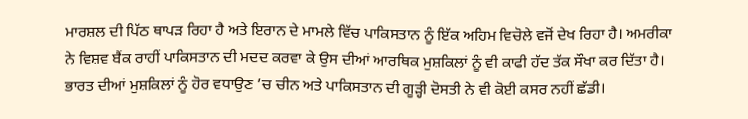ਮਾਰਸ਼ਲ ਦੀ ਪਿੱਠ ਥਾਪੜ ਰਿਹਾ ਹੈ ਅਤੇ ਇਰਾਨ ਦੇ ਮਾਮਲੇ ਵਿੱਚ ਪਾਕਿਸਤਾਨ ਨੂੰ ਇੱਕ ਅਹਿਮ ਵਿਚੋਲੇ ਵਜੋਂ ਦੇਖ ਰਿਹਾ ਹੈ। ਅਮਰੀਕਾ ਨੇ ਵਿਸ਼ਵ ਬੈਂਕ ਰਾਹੀਂ ਪਾਕਿਸਤਾਨ ਦੀ ਮਦਦ ਕਰਵਾ ਕੇ ਉਸ ਦੀਆਂ ਆਰਥਿਕ ਮੁਸ਼ਕਿਲਾਂ ਨੂੰ ਵੀ ਕਾਫੀ ਹੱਦ ਤੱਕ ਸੌਖਾ ਕਰ ਦਿੱਤਾ ਹੈ। ਭਾਰਤ ਦੀਆਂ ਮੁਸ਼ਕਿਲਾਂ ਨੂੰ ਹੋਰ ਵਧਾਉਣ ’ਚ ਚੀਨ ਅਤੇ ਪਾਕਿਸਤਾਨ ਦੀ ਗੂੜ੍ਹੀ ਦੋਸਤੀ ਨੇ ਵੀ ਕੋਈ ਕਸਰ ਨਹੀਂ ਛੱਡੀ।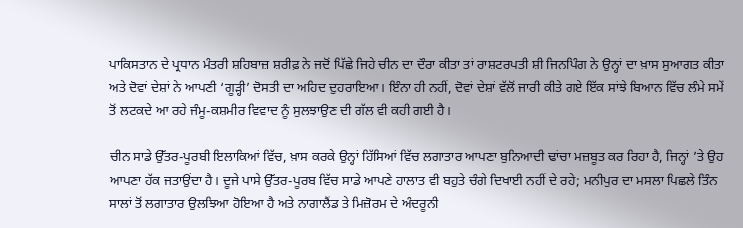ਪਾਕਿਸਤਾਨ ਦੇ ਪ੍ਰਧਾਨ ਮੰਤਰੀ ਸ਼ਹਿਬਾਜ਼ ਸ਼ਰੀਫ਼ ਨੇ ਜਦੋਂ ਪਿੱਛੇ ਜਿਹੇ ਚੀਨ ਦਾ ਦੌਰਾ ਕੀਤਾ ਤਾਂ ਰਾਸ਼ਟਰਪਤੀ ਸ਼ੀ ਜਿਨਪਿੰਗ ਨੇ ਉਨ੍ਹਾਂ ਦਾ ਖ਼ਾਸ ਸੁਆਗਤ ਕੀਤਾ ਅਤੇ ਦੋਵਾਂ ਦੇਸ਼ਾਂ ਨੇ ਆਪਣੀ ‘ਗੂੜ੍ਹੀ’ ਦੋਸਤੀ ਦਾ ਅਹਿਦ ਦੁਹਰਾਇਆ। ਇੰਨਾ ਹੀ ਨਹੀਂ, ਦੋਵਾਂ ਦੇਸ਼ਾਂ ਵੱਲੋਂ ਜਾਰੀ ਕੀਤੇ ਗਏ ਇੱਕ ਸਾਂਝੇ ਬਿਆਨ ਵਿੱਚ ਲੰਮੇ ਸਮੇਂ ਤੋਂ ਲਟਕਦੇ ਆ ਰਹੇ ਜੰਮੂ-ਕਸ਼ਮੀਰ ਵਿਵਾਦ ਨੂੰ ਸੁਲਝਾਉਣ ਦੀ ਗੱਲ ਵੀ ਕਹੀ ਗਈ ਹੈ।

ਚੀਨ ਸਾਡੇ ਉੱਤਰ-ਪੂਰਬੀ ਇਲਾਕਿਆਂ ਵਿੱਚ, ਖ਼ਾਸ ਕਰਕੇ ਉਨ੍ਹਾਂ ਹਿੱਸਿਆਂ ਵਿੱਚ ਲਗਾਤਾਰ ਆਪਣਾ ਬੁਨਿਆਦੀ ਢਾਂਚਾ ਮਜ਼ਬੂਤ ਕਰ ਰਿਹਾ ਹੈ, ਜਿਨ੍ਹਾਂ ’ਤੇ ਉਹ ਆਪਣਾ ਹੱਕ ਜਤਾਉਂਦਾ ਹੈ। ਦੂਜੇ ਪਾਸੇ ਉੱਤਰ-ਪੂਰਬ ਵਿੱਚ ਸਾਡੇ ਆਪਣੇ ਹਾਲਾਤ ਵੀ ਬਹੁਤੇ ਚੰਗੇ ਦਿਖਾਈ ਨਹੀਂ ਦੇ ਰਹੇ; ਮਨੀਪੁਰ ਦਾ ਮਸਲਾ ਪਿਛਲੇ ਤਿੰਨ ਸਾਲਾਂ ਤੋਂ ਲਗਾਤਾਰ ਉਲਝਿਆ ਹੋਇਆ ਹੈ ਅਤੇ ਨਾਗਾਲੈਂਡ ਤੇ ਮਿਜ਼ੋਰਮ ਦੇ ਅੰਦਰੂਨੀ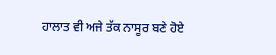ਹਾਲਾਤ ਵੀ ਅਜੇ ਤੱਕ ਨਾਸੂਰ ਬਣੇ ਹੋਏ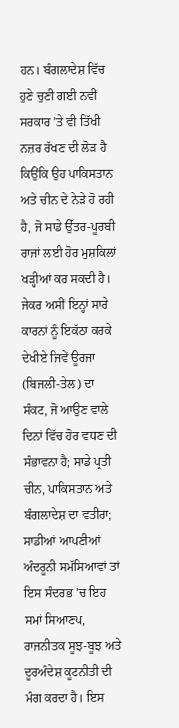ਹਨ। ਬੰਗਲਾਦੇਸ਼ ਵਿੱਚ ਹੁਣੇ ਚੁਣੀ ਗਈ ਨਵੀਂ ਸਰਕਾਰ ’ਤੇ ਵੀ ਤਿੱਖੀ ਨਜ਼ਰ ਰੱਖਣ ਦੀ ਲੋੜ ਹੈ ਕਿਉਂਕਿ ਉਹ ਪਾਕਿਸਤਾਨ ਅਤੇ ਚੀਨ ਦੇ ਨੇੜੇ ਹੋ ਰਹੀ ਹੈ, ਜੋ ਸਾਡੇ ਉੱਤਰ-ਪੂਰਬੀ ਰਾਜਾਂ ਲਈ ਹੋਰ ਮੁਸ਼ਕਿਲਾਂ ਖੜ੍ਹੀਆਂ ਕਰ ਸਕਦੀ ਹੈ। ਜੇਕਰ ਅਸੀਂ ਇਨ੍ਹਾਂ ਸਾਰੇ ਕਾਰਨਾਂ ਨੂੰ ਇਕੱਠਾ ਕਰਕੇ ਦੇਖੀਏ ਜਿਵੇਂ ਊਰਜਾ (ਬਿਜਲੀ-ਤੇਲ) ਦਾ ਸੰਕਟ, ਜੋ ਆਉਣ ਵਾਲੇ ਦਿਨਾਂ ਵਿੱਚ ਹੋਰ ਵਧਣ ਦੀ ਸੰਭਾਵਨਾ ਹੈ; ਸਾਡੇ ਪ੍ਰਤੀ ਚੀਨ, ਪਾਕਿਸਤਾਨ ਅਤੇ ਬੰਗਲਾਦੇਸ਼ ਦਾ ਵਤੀਰਾ; ਸਾਡੀਆਂ ਆਪਣੀਆਂ ਅੰਦਰੂਨੀ ਸਮੱਸਿਆਵਾਂ ਤਾਂ ਇਸ ਸੰਦਰਭ ’ਚ ਇਹ ਸਮਾਂ ਸਿਆਣਪ, ਰਾਜਨੀਤਕ ਸੂਝ-ਬੂਝ ਅਤੇ ਦੂਰਅੰਦੇਸ਼ ਕੂਟਨੀਤੀ ਦੀ ਮੰਗ ਕਰਦਾ ਹੈ। ਇਸ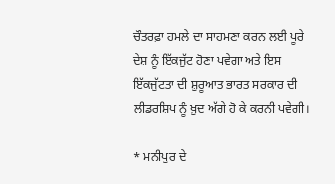ਚੌਤਰਫ਼ਾ ਹਮਲੇ ਦਾ ਸਾਹਮਣਾ ਕਰਨ ਲਈ ਪੂਰੇ ਦੇਸ਼ ਨੂੰ ਇੱਕਜੁੱਟ ਹੋਣਾ ਪਵੇਗਾ ਅਤੇ ਇਸ ਇੱਕਜੁੱਟਤਾ ਦੀ ਸ਼ੁਰੂਆਤ ਭਾਰਤ ਸਰਕਾਰ ਦੀ ਲੀਡਰਸ਼ਿਪ ਨੂੰ ਖ਼ੁਦ ਅੱਗੇ ਹੋ ਕੇ ਕਰਨੀ ਪਵੇਗੀ।

* ਮਨੀਪੁਰ ਦੇ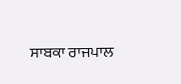ਸਾਬਕਾ ਰਾਜਪਾਲ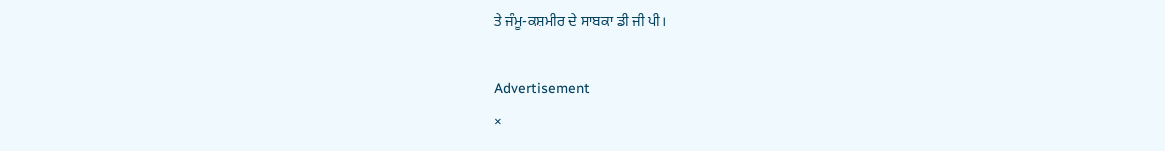ਤੇ ਜੰਮੂ-ਕਸ਼ਮੀਰ ਦੇ ਸਾਬਕਾ ਡੀ ਜੀ ਪੀ।

Advertisement
×